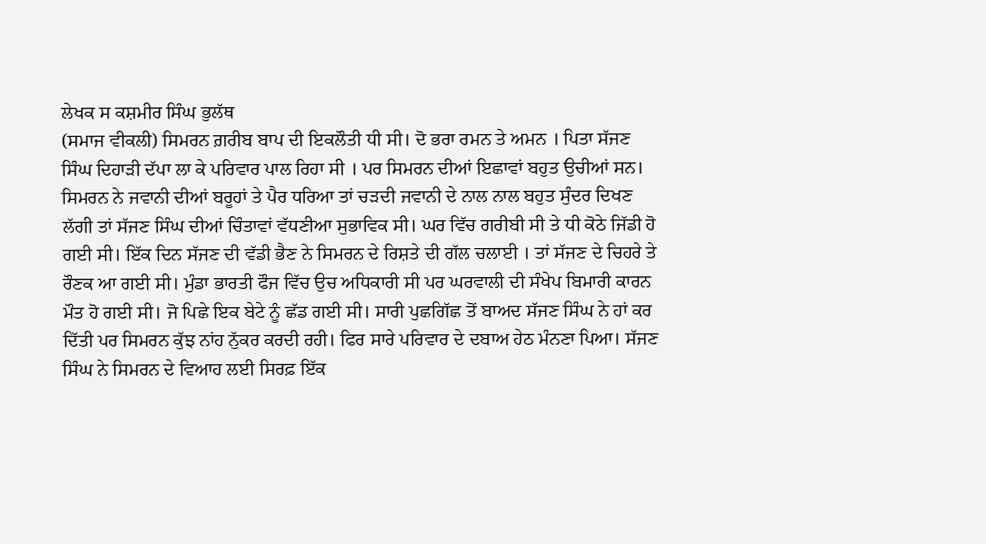ਲੇਖਕ ਸ ਕਸ਼ਮੀਰ ਸਿੰਘ ਭੁਲੱਥ
(ਸਮਾਜ ਵੀਕਲੀ) ਸਿਮਰਨ ਗ਼ਰੀਬ ਬਾਪ ਦੀ ਇਕਲੌਤੀ ਧੀ ਸੀ। ਦੋ ਭਰਾ ਰਮਨ ਤੇ ਅਮਨ । ਪਿਤਾ ਸੱਜਣ ਸਿੰਘ ਦਿਹਾੜੀ ਦੱਪਾ ਲਾ ਕੇ ਪਰਿਵਾਰ ਪਾਲ ਰਿਹਾ ਸੀ । ਪਰ ਸਿਮਰਨ ਦੀਆਂ ਇਛਾਵਾਂ ਬਹੁਤ ਉਚੀਆਂ ਸਨ। ਸਿਮਰਨ ਨੇ ਜਵਾਨੀ ਦੀਆਂ ਬਰੂਹਾਂ ਤੇ ਪੈਰ ਧਰਿਆ ਤਾਂ ਚੜਦੀ ਜਵਾਨੀ ਦੇ ਨਾਲ ਨਾਲ ਬਹੁਤ ਸੁੰਦਰ ਦਿਖਣ ਲੱਗੀ ਤਾਂ ਸੱਜਣ ਸਿੰਘ ਦੀਆਂ ਚਿੰਤਾਵਾਂ ਵੱਧਣੀਆ ਸੁਭਾਵਿਕ ਸੀ। ਘਰ ਵਿੱਚ ਗਰੀਬੀ ਸੀ ਤੇ ਧੀ ਕੋਠੇ ਜਿੱਡੀ ਹੋ ਗਈ ਸੀ। ਇੱਕ ਦਿਨ ਸੱਜਣ ਦੀ ਵੱਡੀ ਭੈਣ ਨੇ ਸਿਮਰਨ ਦੇ ਰਿਸ਼ਤੇ ਦੀ ਗੱਲ ਚਲਾਈ । ਤਾਂ ਸੱਜਣ ਦੇ ਚਿਹਰੇ ਤੇ ਰੌਣਕ ਆ ਗਈ ਸੀ। ਮੁੰਡਾ ਭਾਰਤੀ ਫੌਜ ਵਿੱਚ ਉਚ ਅਧਿਕਾਰੀ ਸੀ ਪਰ ਘਰਵਾਲੀ ਦੀ ਸੰਖੇਪ ਬਿਮਾਰੀ ਕਾਰਨ ਮੌਤ ਹੋ ਗਈ ਸੀ। ਜੋ ਪਿਛੇ ਇਕ ਬੇਟੇ ਨੂੰ ਛੱਡ ਗਈ ਸੀ। ਸਾਰੀ ਪੁਛਗਿੱਛ ਤੋਂ ਬਾਅਦ ਸੱਜਣ ਸਿੰਘ ਨੇ ਹਾਂ ਕਰ ਦਿੱਤੀ ਪਰ ਸਿਮਰਨ ਕੁੱਝ ਨਾਂਹ ਨੁੱਕਰ ਕਰਦੀ ਰਹੀ। ਫਿਰ ਸਾਰੇ ਪਰਿਵਾਰ ਦੇ ਦਬਾਅ ਹੇਠ ਮੰਨਣਾ ਪਿਆ। ਸੱਜਣ ਸਿੰਘ ਨੇ ਸਿਮਰਨ ਦੇ ਵਿਆਹ ਲਈ ਸਿਰਫ਼ ਇੱਕ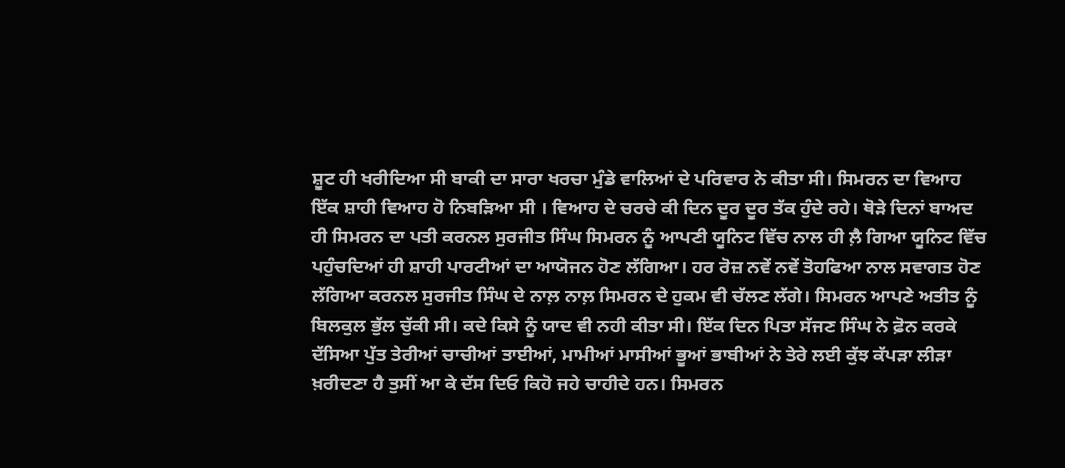ਸ਼ੂਟ ਹੀ ਖਰੀਦਿਆ ਸੀ ਬਾਕੀ ਦਾ ਸਾਰਾ ਖਰਚਾ ਮੁੰਡੇ ਵਾਲਿਆਂ ਦੇ ਪਰਿਵਾਰ ਨੇ ਕੀਤਾ ਸੀ। ਸਿਮਰਨ ਦਾ ਵਿਆਹ ਇੱਕ ਸ਼ਾਹੀ ਵਿਆਹ ਹੋ ਨਿਬੜਿਆ ਸੀ । ਵਿਆਹ ਦੇ ਚਰਚੇ ਕੀ ਦਿਨ ਦੂਰ ਦੂਰ ਤੱਕ ਹੁੰਦੇ ਰਹੇ। ਥੋੜੇ ਦਿਨਾਂ ਬਾਅਦ ਹੀ ਸਿਮਰਨ ਦਾ ਪਤੀ ਕਰਨਲ ਸੁਰਜੀਤ ਸਿੰਘ ਸਿਮਰਨ ਨੂੰ ਆਪਣੀ ਯੂਨਿਟ ਵਿੱਚ ਨਾਲ ਹੀ ਲ਼ੈ ਗਿਆ ਯੂਨਿਟ ਵਿੱਚ ਪਹੁੰਚਦਿਆਂ ਹੀ ਸ਼ਾਹੀ ਪਾਰਟੀਆਂ ਦਾ ਆਯੋਜਨ ਹੋਣ ਲੱਗਿਆ। ਹਰ ਰੋਜ਼ ਨਵੇਂ ਨਵੇਂ ਤੋਹਫਿਆ ਨਾਲ ਸਵਾਗਤ ਹੋਣ ਲੱਗਿਆ ਕਰਨਲ ਸੁਰਜੀਤ ਸਿੰਘ ਦੇ ਨਾਲ਼ ਨਾਲ਼ ਸਿਮਰਨ ਦੇ ਹੁਕਮ ਵੀ ਚੱਲਣ ਲੱਗੇ। ਸਿਮਰਨ ਆਪਣੇ ਅਤੀਤ ਨੂੰ ਬਿਲਕੁਲ ਭੁੱਲ ਚੁੱਕੀ ਸੀ। ਕਦੇ ਕਿਸੇ ਨੂੰ ਯਾਦ ਵੀ ਨਹੀ ਕੀਤਾ ਸੀ। ਇੱਕ ਦਿਨ ਪਿਤਾ ਸੱਜਣ ਸਿੰਘ ਨੇ ਫ਼ੋਨ ਕਰਕੇ ਦੱਸਿਆ ਪੁੱਤ ਤੇਰੀਆਂ ਚਾਚੀਆਂ ਤਾਈਆਂ, ਮਾਮੀਆਂ ਮਾਸੀਆਂ ਭੂਆਂ ਭਾਬੀਆਂ ਨੇ ਤੇਰੇ ਲਈ ਕੁੱਝ ਕੱਪੜਾ ਲੀੜਾ ਖ਼ਰੀਦਣਾ ਹੈ ਤੁਸੀਂ ਆ ਕੇ ਦੱਸ ਦਿਓ ਕਿਹੋ ਜਹੇ ਚਾਹੀਦੇ ਹਨ। ਸਿਮਰਨ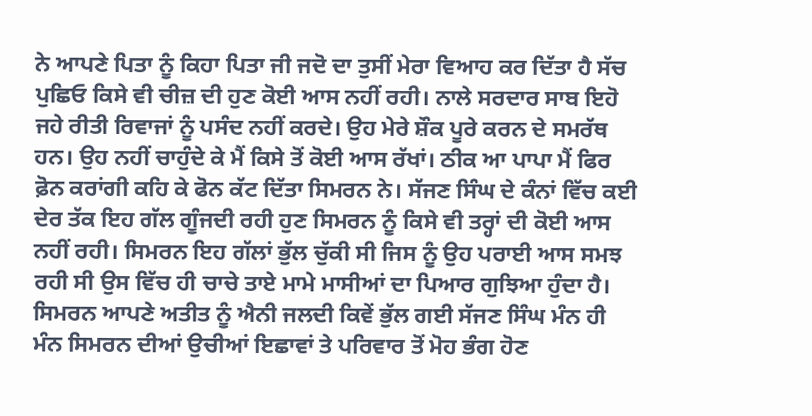ਨੇ ਆਪਣੇ ਪਿਤਾ ਨੂੰ ਕਿਹਾ ਪਿਤਾ ਜੀ ਜਦੋ ਦਾ ਤੁਸੀਂ ਮੇਰਾ ਵਿਆਹ ਕਰ ਦਿੱਤਾ ਹੈ ਸੱਚ ਪੁਛਿਓ ਕਿਸੇ ਵੀ ਚੀਜ਼ ਦੀ ਹੁਣ ਕੋਈ ਆਸ ਨਹੀਂ ਰਹੀ। ਨਾਲੇ ਸਰਦਾਰ ਸਾਬ ਇਹੋ ਜਹੇ ਰੀਤੀ ਰਿਵਾਜਾਂ ਨੂੰ ਪਸੰਦ ਨਹੀਂ ਕਰਦੇ। ਉਹ ਮੇਰੇ ਸ਼ੌਕ ਪੂਰੇ ਕਰਨ ਦੇ ਸਮਰੱਥ ਹਨ। ਉਹ ਨਹੀਂ ਚਾਹੁੰਦੇ ਕੇ ਮੈਂ ਕਿਸੇ ਤੋਂ ਕੋਈ ਆਸ ਰੱਖਾਂ। ਠੀਕ ਆ ਪਾਪਾ ਮੈਂ ਫਿਰ ਫ਼ੋਨ ਕਰਾਂਗੀ ਕਹਿ ਕੇ ਫੋਨ ਕੱਟ ਦਿੱਤਾ ਸਿਮਰਨ ਨੇ। ਸੱਜਣ ਸਿੰਘ ਦੇ ਕੰਨਾਂ ਵਿੱਚ ਕਈ ਦੇਰ ਤੱਕ ਇਹ ਗੱਲ ਗੂੰਜਦੀ ਰਹੀ ਹੁਣ ਸਿਮਰਨ ਨੂੰ ਕਿਸੇ ਵੀ ਤਰ੍ਹਾਂ ਦੀ ਕੋਈ ਆਸ ਨਹੀਂ ਰਹੀ। ਸਿਮਰਨ ਇਹ ਗੱਲਾਂ ਭੁੱਲ ਚੁੱਕੀ ਸੀ ਜਿਸ ਨੂੰ ਉਹ ਪਰਾਈ ਆਸ ਸਮਝ ਰਹੀ ਸੀ ਉਸ ਵਿੱਚ ਹੀ ਚਾਚੇ ਤਾਏ ਮਾਮੇ ਮਾਸੀਆਂ ਦਾ ਪਿਆਰ ਗੁਝਿਆ ਹੁੰਦਾ ਹੈ। ਸਿਮਰਨ ਆਪਣੇ ਅਤੀਤ ਨੂੰ ਐਨੀ ਜਲਦੀ ਕਿਵੇਂ ਭੁੱਲ ਗਈ ਸੱਜਣ ਸਿੰਘ ਮੰਨ ਹੀ ਮੰਨ ਸਿਮਰਨ ਦੀਆਂ ਉਚੀਆਂ ਇਛਾਵਾਂ ਤੇ ਪਰਿਵਾਰ ਤੋਂ ਮੋਹ ਭੰਗ ਹੋਣ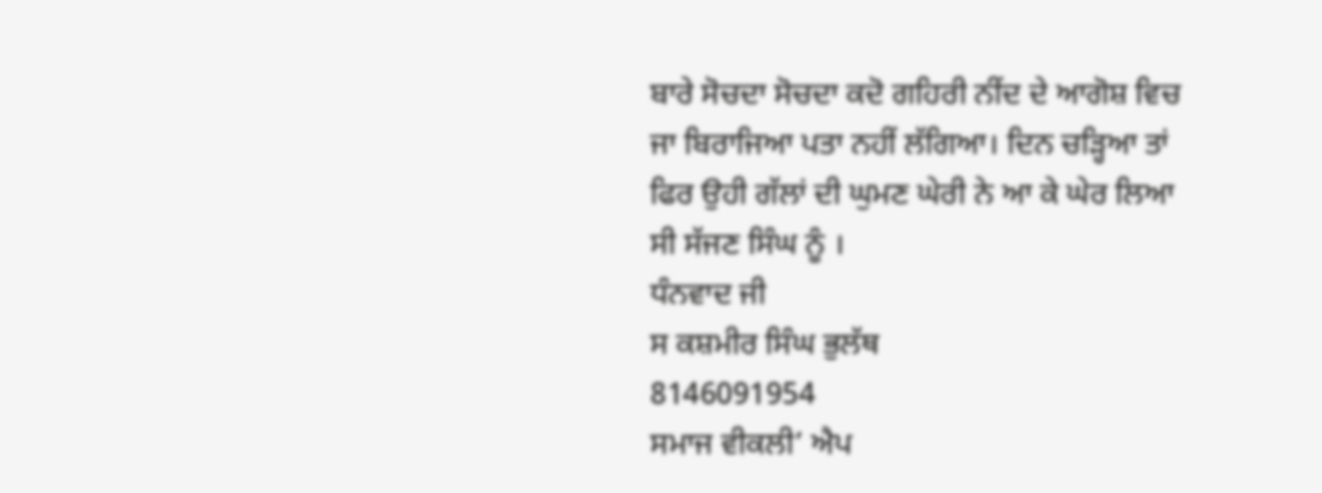ਬਾਰੇ ਸੋਚਦਾ ਸੋਚਦਾ ਕਦੋ ਗਹਿਰੀ ਨੀਂਦ ਦੇ ਆਗੋਸ਼ ਵਿਚ ਜਾ ਬਿਰਾਜਿਆ ਪਤਾ ਨਹੀਂ ਲੱਗਿਆ। ਦਿਨ ਚੜ੍ਹਿਆ ਤਾਂ ਫਿਰ ਉਹੀ ਗੱਲਾਂ ਦੀ ਘੁਮਣ ਘੇਰੀ ਨੇ ਆ ਕੇ ਘੇਰ ਲਿਆ ਸੀ ਸੱਜਣ ਸਿੰਘ ਨੂੰ ।
ਧੰਨਵਾਦ ਜੀ
ਸ ਕਸ਼ਮੀਰ ਸਿੰਘ ਭੁਲੱਥ
8146091954
ਸਮਾਜ ਵੀਕਲੀ’ ਐਪ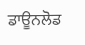ਡਾਊਨਲੋਡ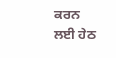ਕਰਨ ਲਈ ਹੇਠ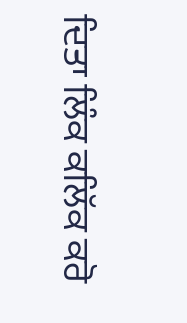ਦਿਤਾ ਲਿੰਕ ਕਲਿੱਕ ਕਰੋ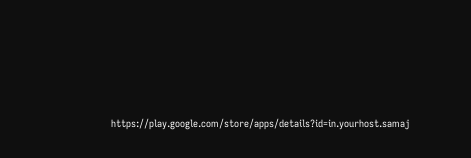https://play.google.com/store/apps/details?id=in.yourhost.samaj